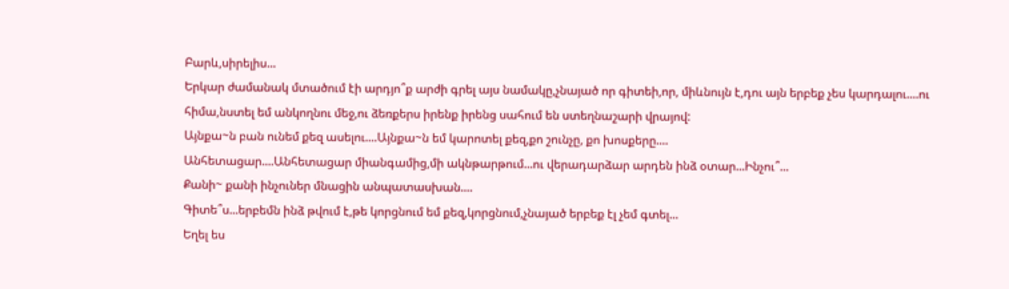Բարև,սիրելիս...
Երկար ժամանակ մտածում էի արդյո՞ք արժի գրել այս նամակը,չնայած որ գիտեի,որ, միևնույն է,դու այն երբեք չես կարդալու....ու հիմա,նստել եմ անկողնու մեջ,ու ձեռքերս իրենք իրենց սահում են ստեղնաշարի վրայով:
Այնքա~ն բան ունեմ քեզ ասելու....Այնքա~ն եմ կարոտել քեզ,քո շունչը, քո խոսքերը....
Անհետացար....Անհետացար միանգամից,մի ակնթարթում...ու վերադարձար արդեն ինձ օտար...Ինչու՞...
Քանի~ քանի ինչուներ մնացին անպատասխան....
Գիտե՞ս...երբեմն ինձ թվում է,թե կորցնում եմ քեզ,կորցնում,չնայած երբեք էլ չեմ գտել...
Եղել ես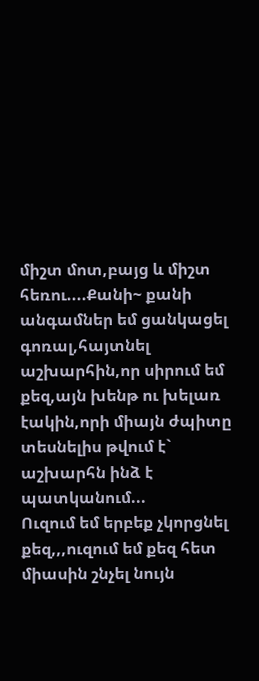միշտ մոտ,բայց և միշտ հեռու....Քանի~ քանի անգամներ եմ ցանկացել գոռալ,հայտնել աշխարհին,որ սիրում եմ քեզ,այն խենթ ու խելառ էակին,որի միայն ժպիտը տեսնելիս թվում է` աշխարհն ինձ է պատկանում...
Ուզում եմ երբեք չկորցնել քեզ,,,ուզում եմ քեզ հետ միասին շնչել նույն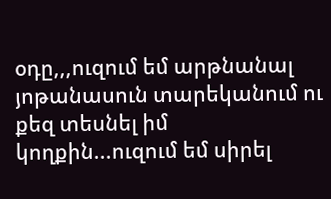օդը,,,ուզում եմ արթնանալ յոթանասուն տարեկանում ու քեզ տեսնել իմ կողքին...ուզում եմ սիրել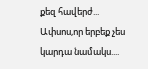քեզ հավերժ...
Ափսոս,որ երբեք չես կարդա նամակս....